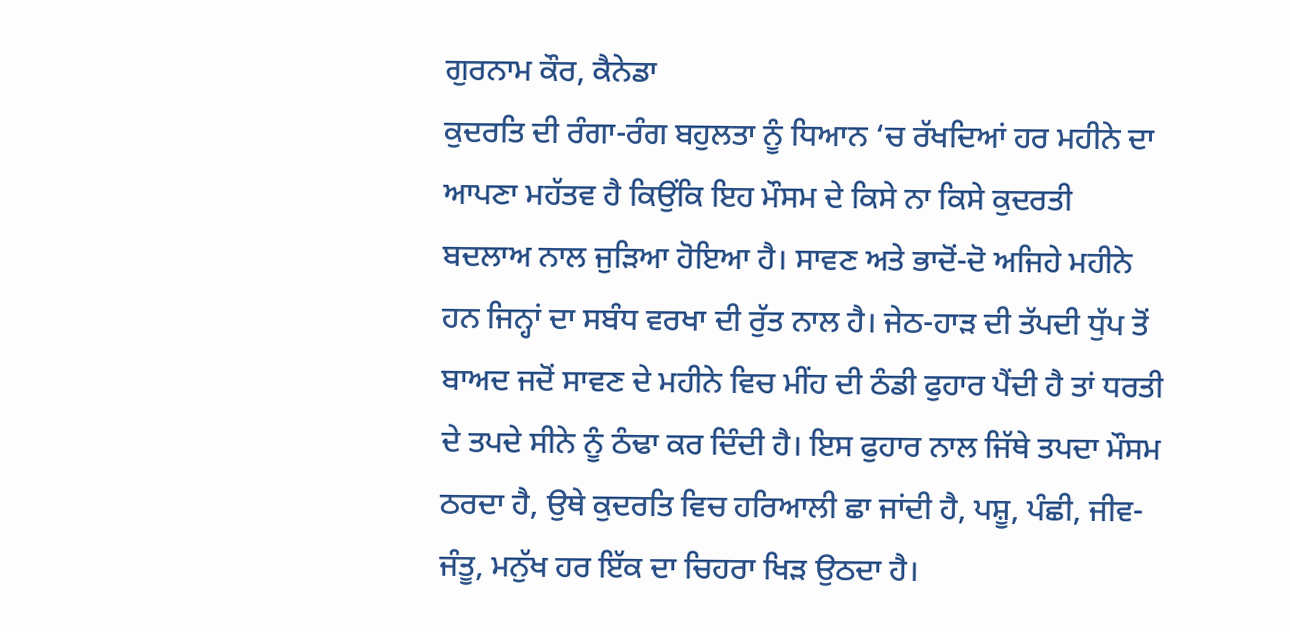ਗੁਰਨਾਮ ਕੌਰ, ਕੈਨੇਡਾ
ਕੁਦਰਤਿ ਦੀ ਰੰਗਾ-ਰੰਗ ਬਹੁਲਤਾ ਨੂੰ ਧਿਆਨ ‘ਚ ਰੱਖਦਿਆਂ ਹਰ ਮਹੀਨੇ ਦਾ ਆਪਣਾ ਮਹੱਤਵ ਹੈ ਕਿਉਂਕਿ ਇਹ ਮੌਸਮ ਦੇ ਕਿਸੇ ਨਾ ਕਿਸੇ ਕੁਦਰਤੀ ਬਦਲਾਅ ਨਾਲ ਜੁੜਿਆ ਹੋਇਆ ਹੈ। ਸਾਵਣ ਅਤੇ ਭਾਦੋਂ-ਦੋ ਅਜਿਹੇ ਮਹੀਨੇ ਹਨ ਜਿਨ੍ਹਾਂ ਦਾ ਸਬੰਧ ਵਰਖਾ ਦੀ ਰੁੱਤ ਨਾਲ ਹੈ। ਜੇਠ-ਹਾੜ ਦੀ ਤੱਪਦੀ ਧੁੱਪ ਤੋਂ ਬਾਅਦ ਜਦੋਂ ਸਾਵਣ ਦੇ ਮਹੀਨੇ ਵਿਚ ਮੀਂਹ ਦੀ ਠੰਡੀ ਫੁਹਾਰ ਪੈਂਦੀ ਹੈ ਤਾਂ ਧਰਤੀ ਦੇ ਤਪਦੇ ਸੀਨੇ ਨੂੰ ਠੰਢਾ ਕਰ ਦਿੰਦੀ ਹੈ। ਇਸ ਫੁਹਾਰ ਨਾਲ ਜਿੱਥੇ ਤਪਦਾ ਮੌਸਮ ਠਰਦਾ ਹੈ, ਉਥੇ ਕੁਦਰਤਿ ਵਿਚ ਹਰਿਆਲੀ ਛਾ ਜਾਂਦੀ ਹੈ, ਪਸ਼ੂ, ਪੰਛੀ, ਜੀਵ-ਜੰਤੂ, ਮਨੁੱਖ ਹਰ ਇੱਕ ਦਾ ਚਿਹਰਾ ਖਿੜ ਉਠਦਾ ਹੈ।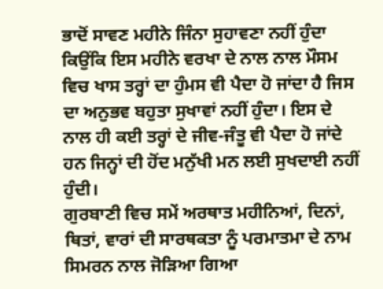ਭਾਦੋਂ ਸਾਵਣ ਮਹੀਨੇ ਜਿੰਨਾ ਸੁਹਾਵਣਾ ਨਹੀਂ ਹੁੰਦਾ ਕਿਉਂਕਿ ਇਸ ਮਹੀਨੇ ਵਰਖਾ ਦੇ ਨਾਲ ਨਾਲ ਮੌਸਮ ਵਿਚ ਖਾਸ ਤਰ੍ਹਾਂ ਦਾ ਹੁੰਮਸ ਵੀ ਪੈਦਾ ਹੋ ਜਾਂਦਾ ਹੈ ਜਿਸ ਦਾ ਅਨੁਭਵ ਬਹੁਤਾ ਸੁਖਾਵਾਂ ਨਹੀਂ ਹੁੰਦਾ। ਇਸ ਦੇ ਨਾਲ ਹੀ ਕਈ ਤਰ੍ਹਾਂ ਦੇ ਜੀਵ-ਜੰਤੂ ਵੀ ਪੈਦਾ ਹੋ ਜਾਂਦੇ ਹਨ ਜਿਨ੍ਹਾਂ ਦੀ ਹੋਂਦ ਮਨੁੱਖੀ ਮਨ ਲਈ ਸੁਖਦਾਈ ਨਹੀਂ ਹੁੰਦੀ।
ਗੁਰਬਾਣੀ ਵਿਚ ਸਮੇਂ ਅਰਥਾਤ ਮਹੀਨਿਆਂ, ਦਿਨਾਂ, ਥਿਤਾਂ, ਵਾਰਾਂ ਦੀ ਸਾਰਥਕਤਾ ਨੂੰ ਪਰਮਾਤਮਾ ਦੇ ਨਾਮ ਸਿਮਰਨ ਨਾਲ ਜੋੜਿਆ ਗਿਆ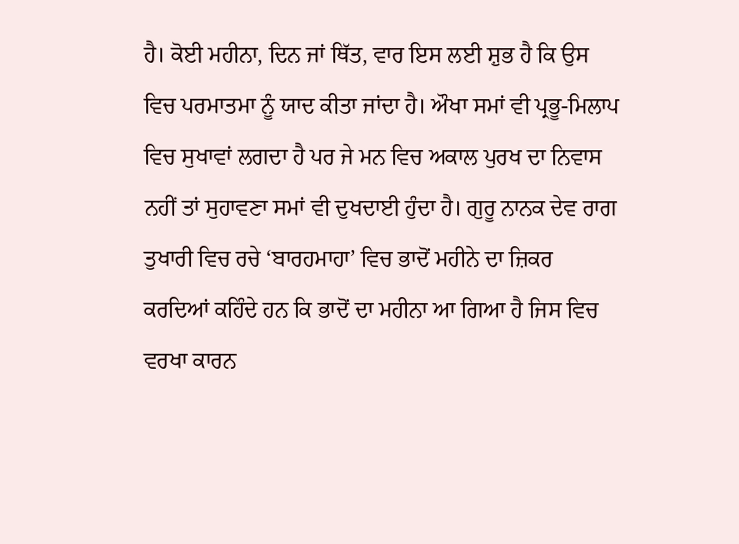ਹੈ। ਕੋਈ ਮਹੀਨਾ, ਦਿਨ ਜਾਂ ਥਿੱਤ, ਵਾਰ ਇਸ ਲਈ ਸ਼ੁਭ ਹੈ ਕਿ ਉਸ ਵਿਚ ਪਰਮਾਤਮਾ ਨੂੰ ਯਾਦ ਕੀਤਾ ਜਾਂਦਾ ਹੈ। ਔਖਾ ਸਮਾਂ ਵੀ ਪ੍ਰਭੂ-ਮਿਲਾਪ ਵਿਚ ਸੁਖਾਵਾਂ ਲਗਦਾ ਹੈ ਪਰ ਜੇ ਮਨ ਵਿਚ ਅਕਾਲ ਪੁਰਖ ਦਾ ਨਿਵਾਸ ਨਹੀਂ ਤਾਂ ਸੁਹਾਵਣਾ ਸਮਾਂ ਵੀ ਦੁਖਦਾਈ ਹੁੰਦਾ ਹੈ। ਗੁਰੂ ਨਾਨਕ ਦੇਵ ਰਾਗ ਤੁਖਾਰੀ ਵਿਚ ਰਚੇ ‘ਬਾਰਹਮਾਹਾ’ ਵਿਚ ਭਾਦੋਂ ਮਹੀਨੇ ਦਾ ਜ਼ਿਕਰ ਕਰਦਿਆਂ ਕਹਿੰਦੇ ਹਨ ਕਿ ਭਾਦੋਂ ਦਾ ਮਹੀਨਾ ਆ ਗਿਆ ਹੈ ਜਿਸ ਵਿਚ ਵਰਖਾ ਕਾਰਨ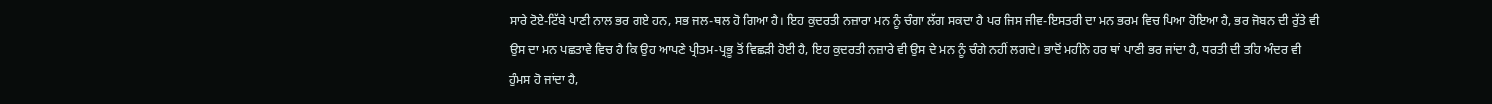ਸਾਰੇ ਟੋਏ-ਟਿੱਬੇ ਪਾਣੀ ਨਾਲ ਭਰ ਗਏ ਹਨ, ਸਭ ਜਲ-ਥਲ ਹੋ ਗਿਆ ਹੈ। ਇਹ ਕੁਦਰਤੀ ਨਜ਼ਾਰਾ ਮਨ ਨੂੰ ਚੰਗਾ ਲੱਗ ਸਕਦਾ ਹੈ ਪਰ ਜਿਸ ਜੀਵ-ਇਸਤਰੀ ਦਾ ਮਨ ਭਰਮ ਵਿਚ ਪਿਆ ਹੋਇਆ ਹੈ, ਭਰ ਜੋਬਨ ਦੀ ਰੁੱਤੇ ਵੀ ਉਸ ਦਾ ਮਨ ਪਛਤਾਵੇ ਵਿਚ ਹੈ ਕਿ ਉਹ ਆਪਣੇ ਪ੍ਰੀਤਮ-ਪ੍ਰਭੂ ਤੋਂ ਵਿਛੜੀ ਹੋਈ ਹੈ, ਇਹ ਕੁਦਰਤੀ ਨਜ਼ਾਰੇ ਵੀ ਉਸ ਦੇ ਮਨ ਨੂੰ ਚੰਗੇ ਨਹੀਂ ਲਗਦੇ। ਭਾਦੋਂ ਮਹੀਨੇ ਹਰ ਥਾਂ ਪਾਣੀ ਭਰ ਜਾਂਦਾ ਹੈ, ਧਰਤੀ ਦੀ ਤਹਿ ਅੰਦਰ ਵੀ ਹੁੰਮਸ ਹੋ ਜਾਂਦਾ ਹੈ,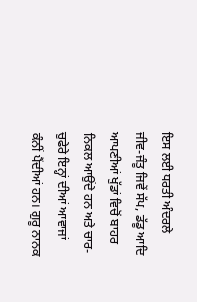ਇਸ ਲਈ ਧਰਤੀ ਅੰਦਰਲੇ ਜੀਵ-ਜੰਤੂ ਜਿਵੇਂ ਸੱਪ, ਡੱਡੂ ਆਦਿ ਆਪਣੀਆਂ ਖੁੱਡਾਂ ਵਿਚੋਂ ਬਾਹਰ ਨਿਕਲ ਆਉਂਦੇ ਹਨ ਅਤੇ ਚਾਰ-ਚੁਫੇਰੇ ਇਨ੍ਹਾਂ ਦੀਆਂ ਆਵਾਜਾਂ ਕੰਨੀਂ ਪੈਂਦੀਆਂ ਹਨ। ਗੁਰੂ ਨਾਨਕ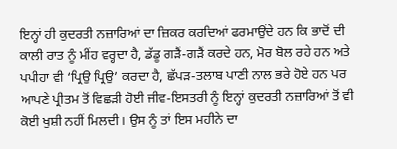ਇਨ੍ਹਾਂ ਹੀ ਕੁਦਰਤੀ ਨਜ਼ਾਰਿਆਂ ਦਾ ਜ਼ਿਕਰ ਕਰਦਿਆਂ ਫਰਮਾਉਂਦੇ ਹਨ ਕਿ ਭਾਦੋਂ ਦੀ ਕਾਲੀ ਰਾਤ ਨੂੰ ਮੀਂਹ ਵਰ੍ਹਦਾ ਹੈ, ਡੱਡੂ ਗੜੈਂ-ਗੜੈਂ ਕਰਦੇ ਹਨ, ਮੋਰ ਬੋਲ ਰਹੇ ਹਨ ਅਤੇ ਪਪੀਹਾ ਵੀ ‘ਪ੍ਰਿਉ ਪ੍ਰਿਉ’ ਕਰਦਾ ਹੈ, ਛੱਪੜ-ਤਲਾਬ ਪਾਣੀ ਨਾਲ ਭਰੇ ਹੋਏ ਹਨ ਪਰ ਆਪਣੇ ਪ੍ਰੀਤਮ ਤੋਂ ਵਿਛੜੀ ਹੋਈ ਜੀਵ-ਇਸਤਰੀ ਨੂੰ ਇਨ੍ਹਾਂ ਕੁਦਰਤੀ ਨਜ਼ਾਰਿਆਂ ਤੋਂ ਵੀ ਕੋਈ ਖੁਸ਼ੀ ਨਹੀਂ ਮਿਲਦੀ। ਉਸ ਨੂੰ ਤਾਂ ਇਸ ਮਹੀਨੇ ਦਾ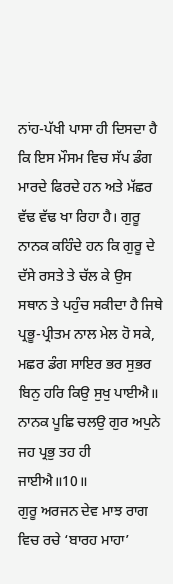ਨਾਂਹ-ਪੱਖੀ ਪਾਸਾ ਹੀ ਦਿਸਦਾ ਹੈ ਕਿ ਇਸ ਮੌਸਮ ਵਿਚ ਸੱਪ ਡੰਗ ਮਾਰਦੇ ਫਿਰਦੇ ਹਨ ਅਤੇ ਮੱਛਰ ਵੱਢ ਵੱਢ ਖਾ ਰਿਹਾ ਹੈ। ਗੁਰੂ ਨਾਨਕ ਕਹਿੰਦੇ ਹਨ ਕਿ ਗੁਰੂ ਦੇ ਦੱਸੇ ਰਸਤੇ ਤੇ ਚੱਲ ਕੇ ਉਸ ਸਥਾਨ ਤੇ ਪਹੁੰਚ ਸਕੀਦਾ ਹੈ ਜਿਥੇ ਪ੍ਰਭੂ-ਪ੍ਰੀਤਮ ਨਾਲ ਮੇਲ ਹੋ ਸਕੇ,
ਮਛਰ ਡੰਗ ਸਾਇਰ ਭਰ ਸੁਭਰ
ਬਿਨੁ ਹਰਿ ਕਿਉ ਸੁਖੁ ਪਾਈਐ॥
ਨਾਨਕ ਪੂਛਿ ਚਲਉ ਗੁਰ ਅਪੁਨੇ
ਜਹ ਪ੍ਰਭੁ ਤਹ ਹੀ ਜਾਈਐ॥10॥
ਗੁਰੂ ਅਰਜਨ ਦੇਵ ਮਾਝ ਰਾਗ ਵਿਚ ਰਚੇ ‘ਬਾਰਹ ਮਾਹਾ’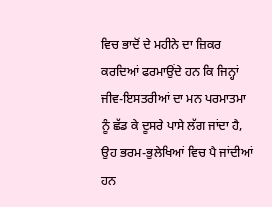ਵਿਚ ਭਾਦੋਂ ਦੇ ਮਹੀਨੇ ਦਾ ਜ਼ਿਕਰ ਕਰਦਿਆਂ ਫਰਮਾਉਂਦੇ ਹਨ ਕਿ ਜਿਨ੍ਹਾਂ ਜੀਵ-ਇਸਤਰੀਆਂ ਦਾ ਮਨ ਪਰਮਾਤਮਾ ਨੂੰ ਛੱਡ ਕੇ ਦੂਸਰੇ ਪਾਸੇ ਲੱਗ ਜਾਂਦਾ ਹੈ, ਉਹ ਭਰਮ-ਭੁਲੇਖਿਆਂ ਵਿਚ ਪੈ ਜਾਂਦੀਆਂ ਹਨ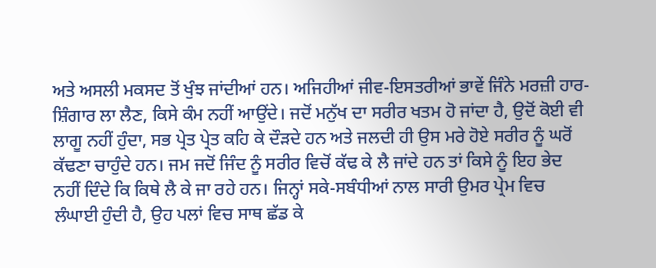ਅਤੇ ਅਸਲੀ ਮਕਸਦ ਤੋਂ ਖੁੰਝ ਜਾਂਦੀਆਂ ਹਨ। ਅਜਿਹੀਆਂ ਜੀਵ-ਇਸਤਰੀਆਂ ਭਾਵੇਂ ਜਿੰਨੇ ਮਰਜ਼ੀ ਹਾਰ-ਸ਼ਿੰਗਾਰ ਲਾ ਲੈਣ, ਕਿਸੇ ਕੰਮ ਨਹੀਂ ਆਉਂਦੇ। ਜਦੋਂ ਮਨੁੱਖ ਦਾ ਸਰੀਰ ਖਤਮ ਹੋ ਜਾਂਦਾ ਹੈ, ਉਦੋਂ ਕੋਈ ਵੀ ਲਾਗੂ ਨਹੀਂ ਹੁੰਦਾ, ਸਭ ਪ੍ਰੇਤ ਪ੍ਰੇਤ ਕਹਿ ਕੇ ਦੌੜਦੇ ਹਨ ਅਤੇ ਜਲਦੀ ਹੀ ਉਸ ਮਰੇ ਹੋਏ ਸਰੀਰ ਨੂੰ ਘਰੋਂ ਕੱਢਣਾ ਚਾਹੁੰਦੇ ਹਨ। ਜਮ ਜਦੋਂ ਜਿੰਦ ਨੂੰ ਸਰੀਰ ਵਿਚੋਂ ਕੱਢ ਕੇ ਲੈ ਜਾਂਦੇ ਹਨ ਤਾਂ ਕਿਸੇ ਨੂੰ ਇਹ ਭੇਦ ਨਹੀਂ ਦਿੰਦੇ ਕਿ ਕਿਥੇ ਲੈ ਕੇ ਜਾ ਰਹੇ ਹਨ। ਜਿਨ੍ਹਾਂ ਸਕੇ-ਸਬੰਧੀਆਂ ਨਾਲ ਸਾਰੀ ਉਮਰ ਪ੍ਰੇਮ ਵਿਚ ਲੰਘਾਈ ਹੁੰਦੀ ਹੈ, ਉਹ ਪਲਾਂ ਵਿਚ ਸਾਥ ਛੱਡ ਕੇ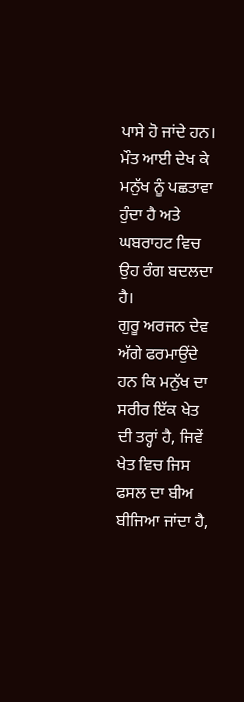ਪਾਸੇ ਹੋ ਜਾਂਦੇ ਹਨ। ਮੌਤ ਆਈ ਦੇਖ ਕੇ ਮਨੁੱਖ ਨੂੰ ਪਛਤਾਵਾ ਹੁੰਦਾ ਹੈ ਅਤੇ ਘਬਰਾਹਟ ਵਿਚ ਉਹ ਰੰਗ ਬਦਲਦਾ ਹੈ।
ਗੁਰੂ ਅਰਜਨ ਦੇਵ ਅੱਗੇ ਫਰਮਾਉਂਦੇ ਹਨ ਕਿ ਮਨੁੱਖ ਦਾ ਸਰੀਰ ਇੱਕ ਖੇਤ ਦੀ ਤਰ੍ਹਾਂ ਹੈ, ਜਿਵੇਂ ਖੇਤ ਵਿਚ ਜਿਸ ਫਸਲ ਦਾ ਬੀਅ ਬੀਜਿਆ ਜਾਂਦਾ ਹੈ,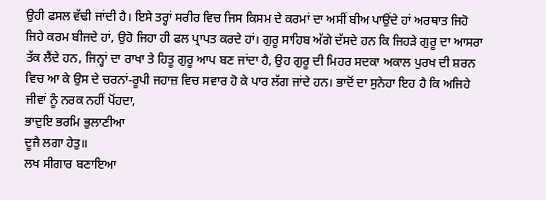ਉਹੀ ਫਸਲ ਵੱਢੀ ਜਾਂਦੀ ਹੈ। ਇਸੇ ਤਰ੍ਹਾਂ ਸਰੀਰ ਵਿਚ ਜਿਸ ਕਿਸਮ ਦੇ ਕਰਮਾਂ ਦਾ ਅਸੀਂ ਬੀਅ ਪਾਉਂਦੇ ਹਾਂ ਅਰਥਾਤ ਜਿਹੋ ਜਿਹੇ ਕਰਮ ਬੀਜਦੇ ਹਾਂ, ਉਹੋ ਜਿਹਾ ਹੀ ਫਲ ਪ੍ਰਾਪਤ ਕਰਦੇ ਹਾਂ। ਗੁਰੂ ਸਾਹਿਬ ਅੱਗੇ ਦੱਸਦੇ ਹਨ ਕਿ ਜਿਹੜੇ ਗੁਰੂ ਦਾ ਆਸਰਾ ਤੱਕ ਲੈਂਦੇ ਹਨ, ਜਿਨ੍ਹਾਂ ਦਾ ਰਾਖਾ ਤੇ ਹਿਤੂ ਗੁਰੂ ਆਪ ਬਣ ਜਾਂਦਾ ਹੈ, ਉਹ ਗੁਰੂ ਦੀ ਮਿਹਰ ਸਦਕਾ ਅਕਾਲ ਪੁਰਖ ਦੀ ਸ਼ਰਨ ਵਿਚ ਆ ਕੇ ਉਸ ਦੇ ਚਰਨਾਂ-ਰੂਪੀ ਜਹਾਜ਼ ਵਿਚ ਸਵਾਰ ਹੋ ਕੇ ਪਾਰ ਲੱਗ ਜਾਂਦੇ ਹਨ। ਭਾਦੋਂ ਦਾ ਸੁਨੇਹਾ ਇਹ ਹੈ ਕਿ ਅਜਿਹੇ ਜੀਵਾਂ ਨੂੰ ਨਰਕ ਨਹੀਂ ਪੋਂਹਦਾ,
ਭਾਦੁਇ ਭਰਮਿ ਭੁਲਾਣੀਆ
ਦੂਜੈ ਲਗਾ ਹੇਤੁ॥
ਲਖ ਸੀਗਾਰ ਬਣਾਇਆ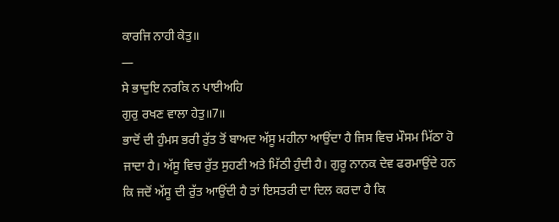ਕਾਰਜਿ ਨਾਹੀ ਕੇਤੁ॥
—
ਸੇ ਭਾਦੁਇ ਨਰਕਿ ਨ ਪਾਈਅਹਿ
ਗੁਰੁ ਰਖਣ ਵਾਲਾ ਹੇਤੁ॥7॥
ਭਾਦੋਂ ਦੀ ਹੁੰਮਸ ਭਰੀ ਰੁੱਤ ਤੋਂ ਬਾਅਦ ਅੱਸੂ ਮਹੀਨਾ ਆਉਂਦਾ ਹੈ ਜਿਸ ਵਿਚ ਮੌਸਮ ਮਿੱਠਾ ਹੋ ਜਾਦਾ ਹੈ। ਅੱਸੂ ਵਿਚ ਰੁੱਤ ਸੁਹਣੀ ਅਤੇ ਮਿੱਠੀ ਹੁੰਦੀ ਹੈ। ਗੁਰੂ ਨਾਨਕ ਦੇਵ ਫਰਮਾਉਂਦੇ ਹਨ ਕਿ ਜਦੋਂ ਅੱਸੂ ਦੀ ਰੁੱਤ ਆਉਂਦੀ ਹੈ ਤਾਂ ਇਸਤਰੀ ਦਾ ਦਿਲ ਕਰਦਾ ਹੈ ਕਿ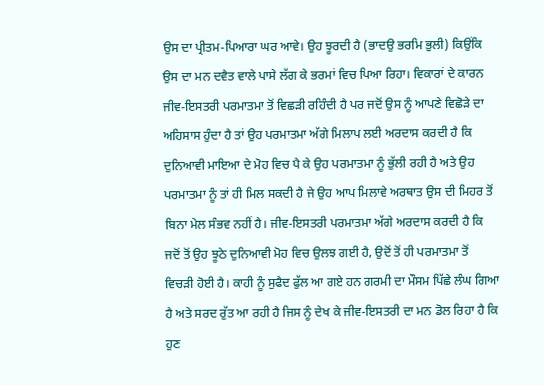ਉਸ ਦਾ ਪ੍ਰੀਤਮ-ਪਿਆਰਾ ਘਰ ਆਵੇ। ਉਹ ਝੂਰਦੀ ਹੈ (ਭਾਦਉ ਭਰਮਿ ਭੁਲੀ) ਕਿਉਂਕਿ ਉਸ ਦਾ ਮਨ ਦਵੈਤ ਵਾਲੇ ਪਾਸੇ ਲੱਗ ਕੇ ਭਰਮਾਂ ਵਿਚ ਪਿਆ ਰਿਹਾ। ਵਿਕਾਰਾਂ ਦੇ ਕਾਰਨ ਜੀਵ-ਇਸਤਰੀ ਪਰਮਾਤਮਾ ਤੋਂ ਵਿਛੜੀ ਰਹਿੰਦੀ ਹੈ ਪਰ ਜਦੋਂ ਉਸ ਨੂੰ ਆਪਣੇ ਵਿਛੋੜੇ ਦਾ ਅਹਿਸਾਸ ਹੁੰਦਾ ਹੈ ਤਾਂ ਉਹ ਪਰਮਾਤਮਾ ਅੱਗੇ ਮਿਲਾਪ ਲਈ ਅਰਦਾਸ ਕਰਦੀ ਹੈ ਕਿ ਦੁਨਿਆਵੀ ਮਾਇਆ ਦੇ ਮੋਹ ਵਿਚ ਪੈ ਕੇ ਉਹ ਪਰਮਾਤਮਾ ਨੂੰ ਭੁੱਲੀ ਰਹੀ ਹੈ ਅਤੇ ਉਹ ਪਰਮਾਤਮਾ ਨੂੰ ਤਾਂ ਹੀ ਮਿਲ ਸਕਦੀ ਹੈ ਜੇ ਉਹ ਆਪ ਮਿਲਾਵੇ ਅਰਥਾਤ ਉਸ ਦੀ ਮਿਹਰ ਤੋਂ ਬਿਨਾ ਮੇਲ ਸੰਭਵ ਨਹੀਂ ਹੈ। ਜੀਵ-ਇਸਤਰੀ ਪਰਮਾਤਮਾ ਅੱਗੇ ਅਰਦਾਸ ਕਰਦੀ ਹੈ ਕਿ ਜਦੋਂ ਤੋਂ ਉਹ ਝੂਠੇ ਦੁਨਿਆਵੀ ਮੋਹ ਵਿਚ ਉਲਝ ਗਈ ਹੈ, ਉਦੋਂ ਤੋਂ ਹੀ ਪਰਮਾਤਮਾ ਤੋਂ ਵਿਚੜੀ ਹੋਈ ਹੈ। ਕਾਹੀ ਨੂੰ ਸੁਫੈਦ ਫੁੱਲ ਆ ਗਏ ਹਨ ਗਰਮੀ ਦਾ ਮੌਸਮ ਪਿੱਛੇ ਲੰਘ ਗਿਆ ਹੈ ਅਤੇ ਸਰਦ ਰੁੱਤ ਆ ਰਹੀ ਹੈ ਜਿਸ ਨੂੰ ਦੇਖ ਕੇ ਜੀਵ-ਇਸਤਰੀ ਦਾ ਮਨ ਡੋਲ ਰਿਹਾ ਹੈ ਕਿ ਹੁਣ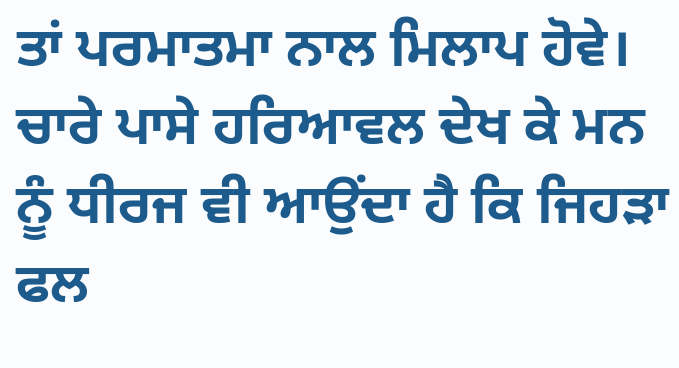ਤਾਂ ਪਰਮਾਤਮਾ ਨਾਲ ਮਿਲਾਪ ਹੋਵੇ। ਚਾਰੇ ਪਾਸੇ ਹਰਿਆਵਲ ਦੇਖ ਕੇ ਮਨ ਨੂੰ ਧੀਰਜ ਵੀ ਆਉਂਦਾ ਹੈ ਕਿ ਜਿਹੜਾ ਫਲ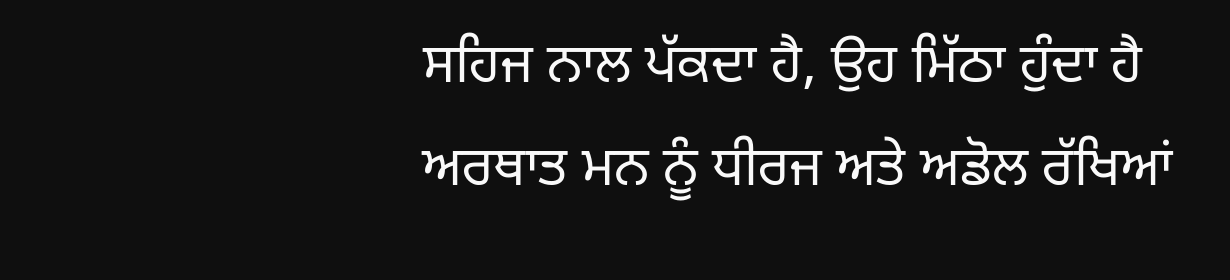ਸਹਿਜ ਨਾਲ ਪੱਕਦਾ ਹੈ, ਉਹ ਮਿੱਠਾ ਹੁੰਦਾ ਹੈ ਅਰਥਾਤ ਮਨ ਨੂੰ ਧੀਰਜ ਅਤੇ ਅਡੋਲ ਰੱਖਿਆਂ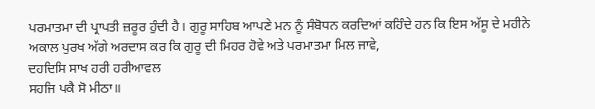ਪਰਮਾਤਮਾ ਦੀ ਪ੍ਰਾਪਤੀ ਜ਼ਰੂਰ ਹੁੰਦੀ ਹੈ। ਗੁਰੂ ਸਾਹਿਬ ਆਪਣੇ ਮਨ ਨੂੰ ਸੰਬੋਧਨ ਕਰਦਿਆਂ ਕਹਿੰਦੇ ਹਨ ਕਿ ਇਸ ਅੱਸੂ ਦੇ ਮਹੀਨੇ ਅਕਾਲ ਪੁਰਖ ਅੱਗੇ ਅਰਦਾਸ ਕਰ ਕਿ ਗੁਰੂ ਦੀ ਮਿਹਰ ਹੋਵੇ ਅਤੇ ਪਰਮਾਤਮਾ ਮਿਲ ਜਾਵੇ,
ਦਹਦਿਸਿ ਸਾਖ ਹਰੀ ਹਰੀਆਵਲ
ਸਹਜਿ ਪਕੈ ਸੋ ਮੀਠਾ॥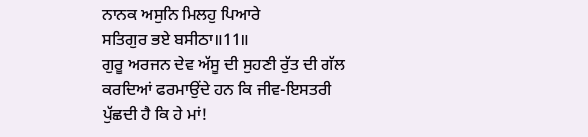ਨਾਨਕ ਅਸੁਨਿ ਮਿਲਹੁ ਪਿਆਰੇ
ਸਤਿਗੁਰ ਭਏ ਬਸੀਠਾ॥11॥
ਗੁਰੂ ਅਰਜਨ ਦੇਵ ਅੱਸੂ ਦੀ ਸੁਹਣੀ ਰੁੱਤ ਦੀ ਗੱਲ ਕਰਦਿਆਂ ਫਰਮਾਉਂਦੇ ਹਨ ਕਿ ਜੀਵ-ਇਸਤਰੀ ਪੁੱਛਦੀ ਹੈ ਕਿ ਹੇ ਮਾਂ!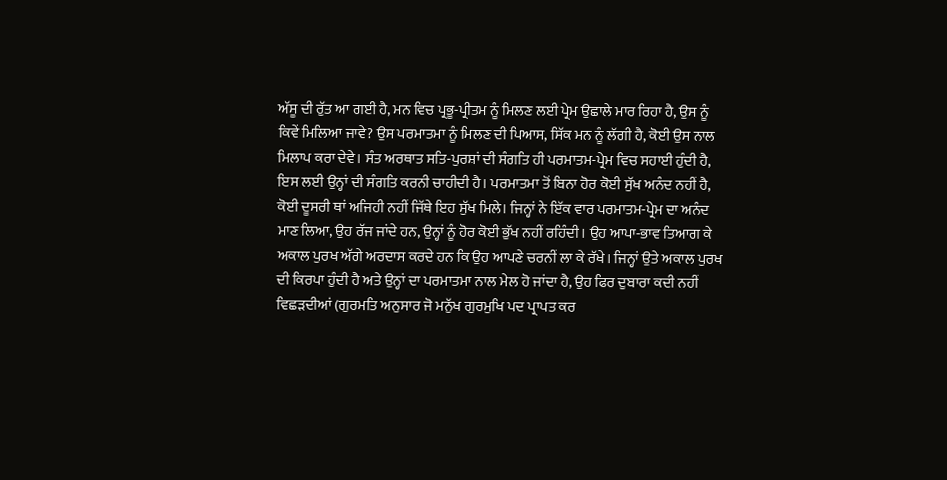ਅੱਸੂ ਦੀ ਰੁੱਤ ਆ ਗਈ ਹੈ, ਮਨ ਵਿਚ ਪ੍ਰਭੂ-ਪ੍ਰੀਤਮ ਨੂੰ ਮਿਲਣ ਲਈ ਪ੍ਰੇਮ ਉਛਾਲੇ ਮਾਰ ਰਿਹਾ ਹੈ, ਉਸ ਨੂੰ ਕਿਵੇਂ ਮਿਲਿਆ ਜਾਵੇ? ਉਸ ਪਰਮਾਤਮਾ ਨੂੰ ਮਿਲਣ ਦੀ ਪਿਆਸ, ਸਿੱਕ ਮਨ ਨੂੰ ਲੱਗੀ ਹੈ, ਕੋਈ ਉਸ ਨਾਲ ਮਿਲਾਪ ਕਰਾ ਦੇਵੇ। ਸੰਤ ਅਰਥਾਤ ਸਤਿ-ਪੁਰਸ਼ਾਂ ਦੀ ਸੰਗਤਿ ਹੀ ਪਰਮਾਤਮ-ਪ੍ਰੇਮ ਵਿਚ ਸਹਾਈ ਹੁੰਦੀ ਹੈ, ਇਸ ਲਈ ਉਨ੍ਹਾਂ ਦੀ ਸੰਗਤਿ ਕਰਨੀ ਚਾਹੀਦੀ ਹੈ। ਪਰਮਾਤਮਾ ਤੋਂ ਬਿਨਾ ਹੋਰ ਕੋਈ ਸੁੱਖ ਅਨੰਦ ਨਹੀਂ ਹੈ, ਕੋਈ ਦੂਸਰੀ ਥਾਂ ਅਜਿਹੀ ਨਹੀਂ ਜਿੱਥੇ ਇਹ ਸੁੱਖ ਮਿਲੇ। ਜਿਨ੍ਹਾਂ ਨੇ ਇੱਕ ਵਾਰ ਪਰਮਾਤਮ-ਪ੍ਰੇਮ ਦਾ ਅਨੰਦ ਮਾਣ ਲਿਆ, ਉਹ ਰੱਜ ਜਾਂਦੇ ਹਨ, ਉਨ੍ਹਾਂ ਨੂੰ ਹੋਰ ਕੋਈ ਭੁੱਖ ਨਹੀਂ ਰਹਿੰਦੀ। ਉਹ ਆਪਾ-ਭਾਵ ਤਿਆਗ ਕੇ ਅਕਾਲ ਪੁਰਖ ਅੱਗੇ ਅਰਦਾਸ ਕਰਦੇ ਹਨ ਕਿ ਉਹ ਆਪਣੇ ਚਰਨੀਂ ਲਾ ਕੇ ਰੱਖੇ। ਜਿਨ੍ਹਾਂ ਉਤੇ ਅਕਾਲ ਪੁਰਖ ਦੀ ਕਿਰਪਾ ਹੁੰਦੀ ਹੈ ਅਤੇ ਉਨ੍ਹਾਂ ਦਾ ਪਰਮਾਤਮਾ ਨਾਲ ਮੇਲ ਹੋ ਜਾਂਦਾ ਹੈ, ਉਹ ਫਿਰ ਦੁਬਾਰਾ ਕਦੀ ਨਹੀਂ ਵਿਛੜਦੀਆਂ (ਗੁਰਮਤਿ ਅਨੁਸਾਰ ਜੋ ਮਨੁੱਖ ਗੁਰਮੁਖਿ ਪਦ ਪ੍ਰਾਪਤ ਕਰ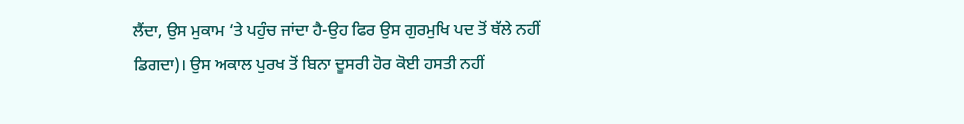ਲੈਂਦਾ, ਉਸ ਮੁਕਾਮ ‘ਤੇ ਪਹੁੰਚ ਜਾਂਦਾ ਹੈ-ਉਹ ਫਿਰ ਉਸ ਗੁਰਮੁਖਿ ਪਦ ਤੋਂ ਥੱਲੇ ਨਹੀਂ ਡਿਗਦਾ)। ਉਸ ਅਕਾਲ ਪੁਰਖ ਤੋਂ ਬਿਨਾ ਦੂਸਰੀ ਹੋਰ ਕੋਈ ਹਸਤੀ ਨਹੀਂ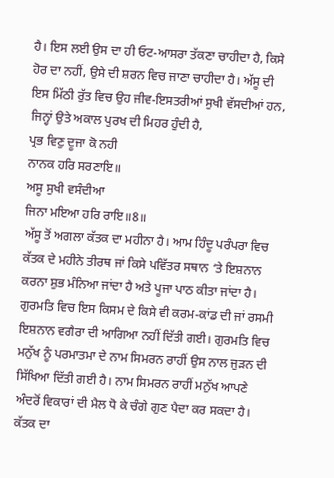ਹੈ। ਇਸ ਲਈ ਉਸ ਦਾ ਹੀ ਓਟ-ਆਸਰਾ ਤੱਕਣਾ ਚਾਹੀਦਾ ਹੈ, ਕਿਸੇ ਹੋਰ ਦਾ ਨਹੀਂ, ਉਸੇ ਦੀ ਸ਼ਰਨ ਵਿਚ ਜਾਣਾ ਚਾਹੀਦਾ ਹੈ। ਅੱਸੂ ਦੀ ਇਸ ਮਿੱਠੀ ਰੁੱਤ ਵਿਚ ਉਹ ਜੀਵ-ਇਸਤਰੀਆਂ ਸੁਖੀ ਵੱਸਦੀਆਂ ਹਨ, ਜਿਨ੍ਹਾਂ ਉਤੇ ਅਕਾਲ ਪੁਰਖ ਦੀ ਮਿਹਰ ਹੁੰਦੀ ਹੈ,
ਪ੍ਰਭ ਵਿਣੁ ਦੂਜਾ ਕੋ ਨਹੀ
ਨਾਨਕ ਹਰਿ ਸਰਣਾਇ॥
ਅਸੂ ਸੁਖੀ ਵਸੰਦੀਆ
ਜਿਨਾ ਮਇਆ ਹਰਿ ਰਾਇ॥8॥
ਅੱਸੂ ਤੋਂ ਅਗਲਾ ਕੱਤਕ ਦਾ ਮਹੀਨਾ ਹੈ। ਆਮ ਹਿੰਦੂ ਪਰੰਪਰਾ ਵਿਚ ਕੱਤਕ ਦੇ ਮਹੀਨੇ ਤੀਰਥ ਜਾਂ ਕਿਸੇ ਪਵਿੱਤਰ ਸਥਾਨ ‘ਤੇ ਇਸ਼ਨਾਨ ਕਰਨਾ ਸ਼ੁਭ ਮੰਨਿਆ ਜਾਂਦਾ ਹੈ ਅਤੇ ਪੂਜਾ ਪਾਠ ਕੀਤਾ ਜਾਂਦਾ ਹੈ। ਗੁਰਮਤਿ ਵਿਚ ਇਸ ਕਿਸਮ ਦੇ ਕਿਸੇ ਵੀ ਕਰਮ-ਕਾਂਡ ਦੀ ਜਾਂ ਰਸਮੀ ਇਸ਼ਨਾਨ ਵਗੈਰਾ ਦੀ ਆਗਿਆ ਨਹੀਂ ਦਿੱਤੀ ਗਈ। ਗੁਰਮਤਿ ਵਿਚ ਮਨੁੱਖ ਨੂੰ ਪਰਮਾਤਮਾ ਦੇ ਨਾਮ ਸਿਮਰਨ ਰਾਹੀਂ ਉਸ ਨਾਲ ਜੁੜਨ ਦੀ ਸਿੱਖਿਆ ਦਿੱਤੀ ਗਈ ਹੈ। ਨਾਮ ਸਿਮਰਨ ਰਾਹੀਂ ਮਨੁੱਖ ਆਪਣੇ ਅੰਦਰੋਂ ਵਿਕਾਰਾਂ ਦੀ ਮੈਲ ਧੋ ਕੇ ਚੰਗੇ ਗੁਣ ਪੈਦਾ ਕਰ ਸਕਦਾ ਹੈ। ਕੱਤਕ ਦਾ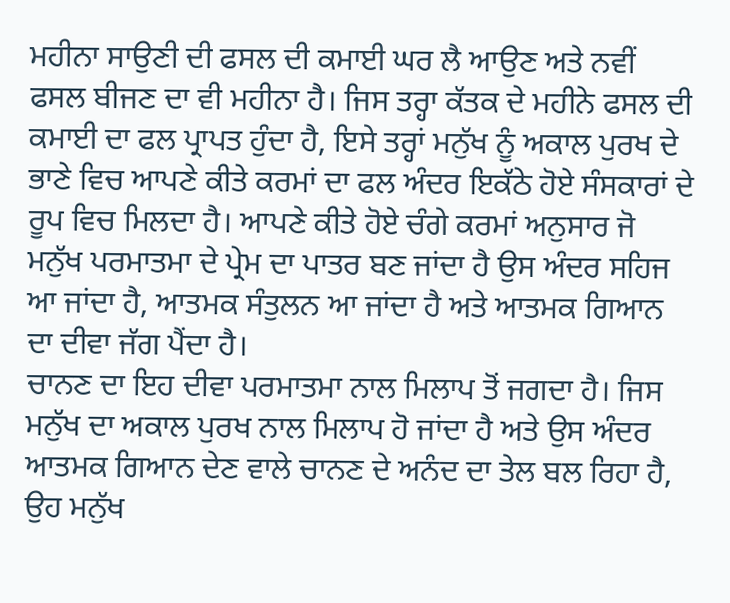ਮਹੀਨਾ ਸਾਉਣੀ ਦੀ ਫਸਲ ਦੀ ਕਮਾਈ ਘਰ ਲੈ ਆਉਣ ਅਤੇ ਨਵੀਂ ਫਸਲ ਬੀਜਣ ਦਾ ਵੀ ਮਹੀਨਾ ਹੈ। ਜਿਸ ਤਰ੍ਹਾ ਕੱਤਕ ਦੇ ਮਹੀਨੇ ਫਸਲ ਦੀ ਕਮਾਈ ਦਾ ਫਲ ਪ੍ਰਾਪਤ ਹੁੰਦਾ ਹੈ, ਇਸੇ ਤਰ੍ਹਾਂ ਮਨੁੱਖ ਨੂੰ ਅਕਾਲ ਪੁਰਖ ਦੇ ਭਾਣੇ ਵਿਚ ਆਪਣੇ ਕੀਤੇ ਕਰਮਾਂ ਦਾ ਫਲ ਅੰਦਰ ਇਕੱਠੇ ਹੋਏ ਸੰਸਕਾਰਾਂ ਦੇ ਰੂਪ ਵਿਚ ਮਿਲਦਾ ਹੈ। ਆਪਣੇ ਕੀਤੇ ਹੋਏ ਚੰਗੇ ਕਰਮਾਂ ਅਨੁਸਾਰ ਜੋ ਮਨੁੱਖ ਪਰਮਾਤਮਾ ਦੇ ਪ੍ਰੇਮ ਦਾ ਪਾਤਰ ਬਣ ਜਾਂਦਾ ਹੈ ਉਸ ਅੰਦਰ ਸਹਿਜ ਆ ਜਾਂਦਾ ਹੈ, ਆਤਮਕ ਸੰਤੁਲਨ ਆ ਜਾਂਦਾ ਹੈ ਅਤੇ ਆਤਮਕ ਗਿਆਨ ਦਾ ਦੀਵਾ ਜੱਗ ਪੈਂਦਾ ਹੈ।
ਚਾਨਣ ਦਾ ਇਹ ਦੀਵਾ ਪਰਮਾਤਮਾ ਨਾਲ ਮਿਲਾਪ ਤੋਂ ਜਗਦਾ ਹੈ। ਜਿਸ ਮਨੁੱਖ ਦਾ ਅਕਾਲ ਪੁਰਖ ਨਾਲ ਮਿਲਾਪ ਹੋ ਜਾਂਦਾ ਹੈ ਅਤੇ ਉਸ ਅੰਦਰ ਆਤਮਕ ਗਿਆਨ ਦੇਣ ਵਾਲੇ ਚਾਨਣ ਦੇ ਅਨੰਦ ਦਾ ਤੇਲ ਬਲ ਰਿਹਾ ਹੈ, ਉਹ ਮਨੁੱਖ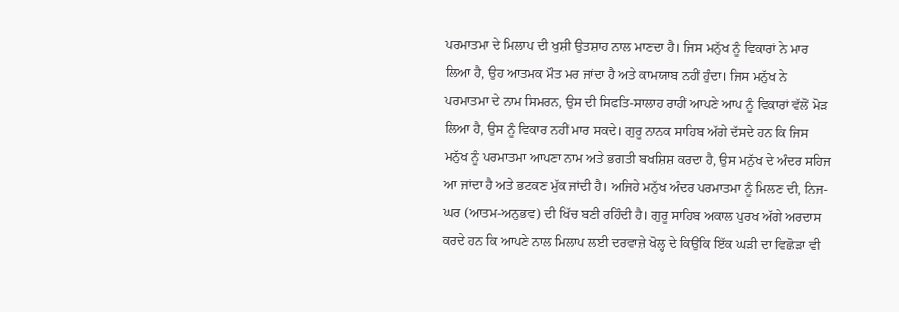ਪਰਮਾਤਮਾ ਦੇ ਮਿਲਾਪ ਦੀ ਖੁਸ਼ੀ ਉਤਸ਼ਾਹ ਨਾਲ ਮਾਣਦਾ ਹੈ। ਜਿਸ ਮਨੁੱਖ ਨੂੰ ਵਿਕਾਰਾਂ ਨੇ ਮਾਰ ਲਿਆ ਹੈ, ਉਹ ਆਤਮਕ ਮੌਤ ਮਰ ਜਾਂਦਾ ਹੈ ਅਤੇ ਕਾਮਯਾਬ ਨਹੀਂ ਹੁੰਦਾ। ਜਿਸ ਮਨੁੱਖ ਨੇ ਪਰਮਾਤਮਾ ਦੇ ਨਾਮ ਸਿਮਰਨ, ਉਸ ਦੀ ਸਿਫਤਿ-ਸਾਲਾਹ ਰਾਹੀਂ ਆਪਣੇ ਆਪ ਨੂੰ ਵਿਕਾਰਾਂ ਵੱਲੋਂ ਮੋੜ ਲਿਆ ਹੈ, ਉਸ ਨੂੰ ਵਿਕਾਰ ਨਹੀਂ ਮਾਰ ਸਕਦੇ। ਗੁਰੂ ਨਾਨਕ ਸਾਹਿਬ ਅੱਗੇ ਦੱਸਦੇ ਹਨ ਕਿ ਜਿਸ ਮਨੁੱਖ ਨੂੰ ਪਰਮਾਤਮਾ ਆਪਣਾ ਨਾਮ ਅਤੇ ਭਗਤੀ ਬਖਸ਼ਿਸ਼ ਕਰਦਾ ਹੈ, ਉਸ ਮਨੁੱਖ ਦੇ ਅੰਦਰ ਸਹਿਜ ਆ ਜਾਂਦਾ ਹੈ ਅਤੇ ਭਟਕਣ ਮੁੱਕ ਜਾਂਦੀ ਹੈ। ਅਜਿਹੇ ਮਨੁੱਖ ਅੰਦਰ ਪਰਮਾਤਮਾ ਨੂੰ ਮਿਲਣ ਦੀ, ਨਿਜ-ਘਰ (ਆਤਮ-ਅਨੁਭਵ) ਦੀ ਖਿੱਚ ਬਣੀ ਰਹਿੰਦੀ ਹੈ। ਗੁਰੂ ਸਾਹਿਬ ਅਕਾਲ ਪੁਰਖ ਅੱਗੇ ਅਰਦਾਸ ਕਰਦੇ ਹਨ ਕਿ ਆਪਣੇ ਨਾਲ ਮਿਲਾਪ ਲਈ ਦਰਵਾਜ਼ੇ ਖੋਲ੍ਹ ਦੇ ਕਿਉਂਕਿ ਇੱਕ ਘੜੀ ਦਾ ਵਿਛੋੜਾ ਵੀ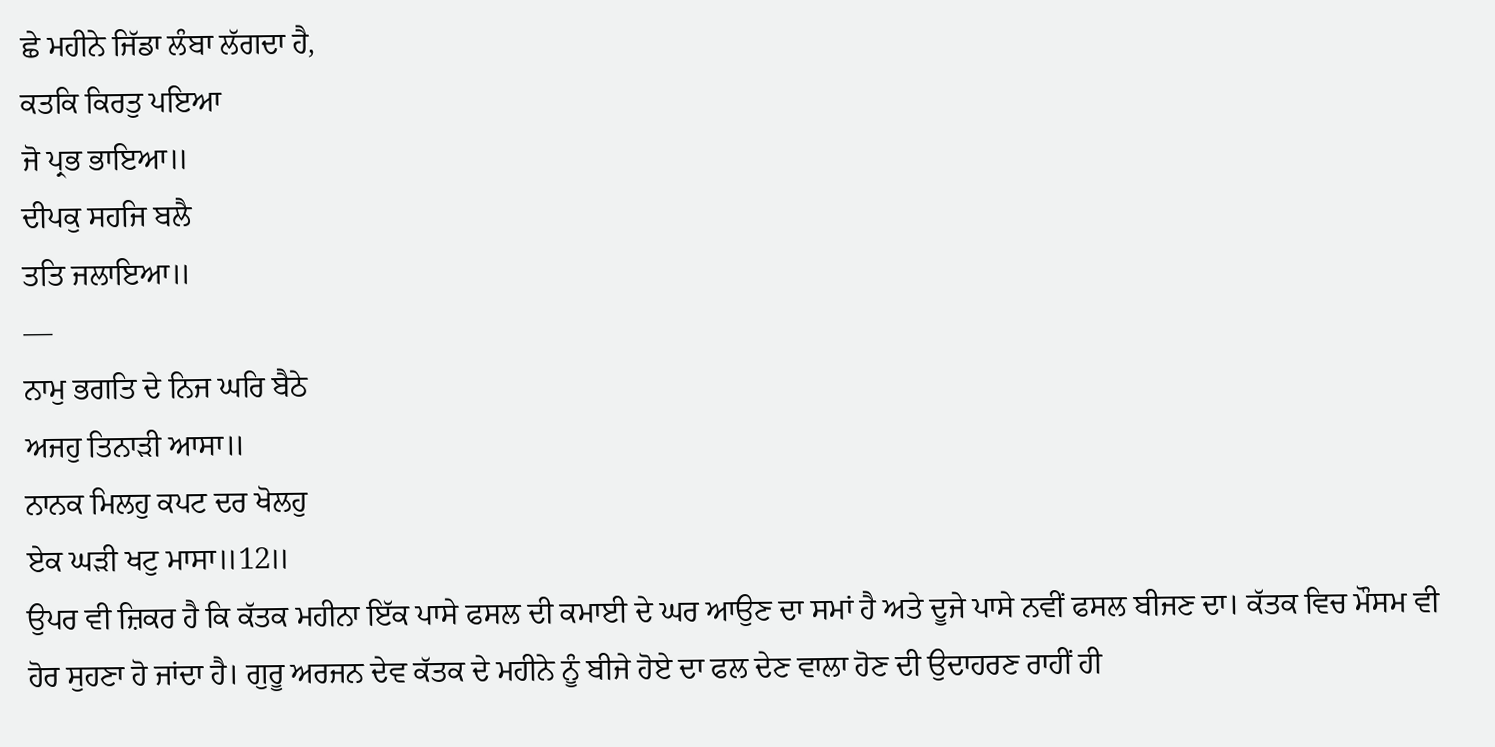ਛੇ ਮਹੀਨੇ ਜਿੱਡਾ ਲੰਬਾ ਲੱਗਦਾ ਹੈ,
ਕਤਕਿ ਕਿਰਤੁ ਪਇਆ
ਜੋ ਪ੍ਰਭ ਭਾਇਆ॥
ਦੀਪਕੁ ਸਹਜਿ ਬਲੈ
ਤਤਿ ਜਲਾਇਆ॥
—
ਨਾਮੁ ਭਗਤਿ ਦੇ ਨਿਜ ਘਰਿ ਬੈਠੇ
ਅਜਹੁ ਤਿਨਾੜੀ ਆਸਾ॥
ਨਾਨਕ ਮਿਲਹੁ ਕਪਟ ਦਰ ਖੋਲਹੁ
ਏਕ ਘੜੀ ਖਟੁ ਮਾਸਾ॥12॥
ਉਪਰ ਵੀ ਜ਼ਿਕਰ ਹੈ ਕਿ ਕੱਤਕ ਮਹੀਨਾ ਇੱਕ ਪਾਸੇ ਫਸਲ ਦੀ ਕਮਾਈ ਦੇ ਘਰ ਆਉਣ ਦਾ ਸਮਾਂ ਹੈ ਅਤੇ ਦੂਜੇ ਪਾਸੇ ਨਵੀਂ ਫਸਲ ਬੀਜਣ ਦਾ। ਕੱਤਕ ਵਿਚ ਮੌਸਮ ਵੀ ਹੋਰ ਸੁਹਣਾ ਹੋ ਜਾਂਦਾ ਹੈ। ਗੁਰੂ ਅਰਜਨ ਦੇਵ ਕੱਤਕ ਦੇ ਮਹੀਨੇ ਨੂੰ ਬੀਜੇ ਹੋਏ ਦਾ ਫਲ ਦੇਣ ਵਾਲਾ ਹੋਣ ਦੀ ਉਦਾਹਰਣ ਰਾਹੀਂ ਹੀ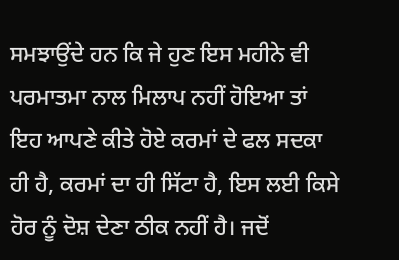ਸਮਝਾਉਂਦੇ ਹਨ ਕਿ ਜੇ ਹੁਣ ਇਸ ਮਹੀਨੇ ਵੀ ਪਰਮਾਤਮਾ ਨਾਲ ਮਿਲਾਪ ਨਹੀਂ ਹੋਇਆ ਤਾਂ ਇਹ ਆਪਣੇ ਕੀਤੇ ਹੋਏ ਕਰਮਾਂ ਦੇ ਫਲ ਸਦਕਾ ਹੀ ਹੈ, ਕਰਮਾਂ ਦਾ ਹੀ ਸਿੱਟਾ ਹੈ, ਇਸ ਲਈ ਕਿਸੇ ਹੋਰ ਨੂੰ ਦੋਸ਼ ਦੇਣਾ ਠੀਕ ਨਹੀਂ ਹੈ। ਜਦੋਂ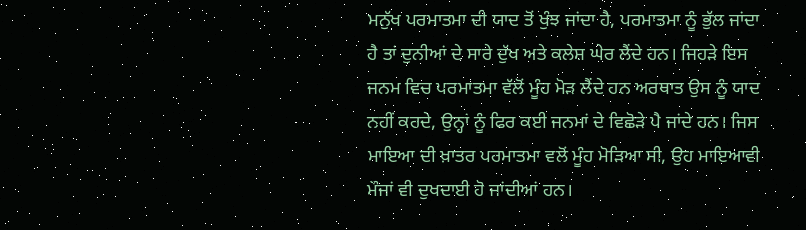ਮਨੁੱਖ ਪਰਮਾਤਮਾ ਦੀ ਯਾਦ ਤੋਂ ਖੁੰਝ ਜਾਂਦਾ ਹੈ, ਪਰਮਾਤਮਾ ਨੂੰ ਭੁੱਲ ਜਾਂਦਾ ਹੈ ਤਾਂ ਦੁਨੀਆਂ ਦੇ ਸਾਰੇ ਦੁੱਖ ਅਤੇ ਕਲੇਸ਼ ਘੇਰ ਲੈਂਦੇ ਹਨ। ਜਿਹੜੇ ਇਸ ਜਨਮ ਵਿਚ ਪਰਮਾਤਮਾ ਵੱਲੋਂ ਮੂੰਹ ਮੋੜ ਲੈਂਦੇ ਹਨ ਅਰਥਾਤ ਉਸ ਨੂੰ ਯਾਦ ਨਹੀਂ ਕਰਦੇ, ਉਨ੍ਹਾਂ ਨੂੰ ਫਿਰ ਕਈ ਜਨਮਾਂ ਦੇ ਵਿਛੋੜੇ ਪੈ ਜਾਂਦੇ ਹਨ। ਜਿਸ ਮਾਇਆ ਦੀ ਖ਼ਾਤਰ ਪਰਮਾਤਮਾ ਵਲੋਂ ਮੂੰਹ ਮੋੜਿਆ ਸੀ, ਉਹ ਮਾਇਆਵੀ ਮੌਜਾਂ ਵੀ ਦੁਖਦਾਈ ਹੋ ਜਾਂਦੀਆਂ ਹਨ।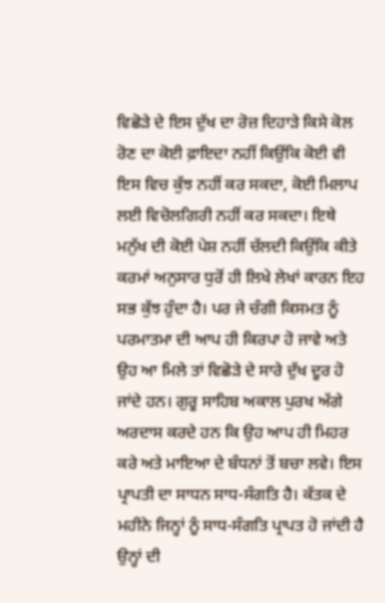ਵਿਛੋੜੇ ਦੇ ਇਸ ਦੁੱਖ ਦਾ ਰੋਜ਼ ਦਿਹਾੜੇ ਕਿਸੇ ਕੋਲ ਰੋਣ ਦਾ ਕੋਈ ਫ਼ਾਇਦਾ ਨਹੀਂ ਕਿਉਂਕਿ ਕੋਈ ਵੀ ਇਸ ਵਿਚ ਕੁੱਝ ਨਹੀਂ ਕਰ ਸਕਦਾ, ਕੋਈ ਮਿਲਾਪ ਲਈ ਵਿਚੋਲਗਿਰੀ ਨਹੀਂ ਕਰ ਸਕਦਾ। ਇਥੇ ਮਨੁੱਖ ਦੀ ਕੋਈ ਪੇਸ਼ ਨਹੀਂ ਚੱਲਦੀ ਕਿਉਂਕਿ ਕੀਤੇ ਕਰਮਾਂ ਅਨੁਸਾਰ ਧੁਰੋਂ ਹੀ ਲਿਖੇ ਲੇਖਾਂ ਕਾਰਨ ਇਹ ਸਭ ਕੁੱਝ ਹੁੰਦਾ ਹੈ। ਪਰ ਜੇ ਚੰਗੀ ਕਿਸਮਤ ਨੂੰ ਪਰਮਾਤਮਾ ਦੀ ਆਪ ਹੀ ਕਿਰਪਾ ਹੋ ਜਾਵੇ ਅਤੇ ਉਹ ਆ ਮਿਲੇ ਤਾਂ ਵਿਛੋੜੇ ਦੇ ਸਾਰੇ ਦੁੱਖ ਦੂਰ ਹੋ ਜਾਂਦੇ ਹਨ। ਗੁਰੂ ਸਾਹਿਬ ਅਕਾਲ ਪੁਰਖ ਅੱਗੇ ਅਰਦਾਸ ਕਰਦੇ ਹਨ ਕਿ ਉਹ ਆਪ ਹੀ ਮਿਹਰ ਕਰੇ ਅਤੇ ਮਾਇਆ ਦੇ ਬੰਧਨਾਂ ਤੋਂ ਬਚਾ ਲਵੇ। ਇਸ ਪ੍ਰਾਪਤੀ ਦਾ ਸਾਧਨ ਸਾਧ-ਸੰਗਤਿ ਹੈ। ਕੱਤਕ ਦੇ ਮਹੀਨੇ ਜਿਨ੍ਹਾਂ ਨੂੰ ਸਾਧ-ਸੰਗਤਿ ਪ੍ਰਾਪਤ ਹੋ ਜਾਂਦੀ ਹੈ ਉਨ੍ਹਾਂ ਦੀ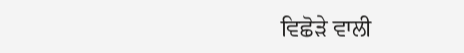ਵਿਛੋੜੇ ਵਾਲੀ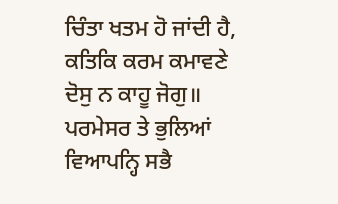ਚਿੰਤਾ ਖਤਮ ਹੋ ਜਾਂਦੀ ਹੈ,
ਕਤਿਕਿ ਕਰਮ ਕਮਾਵਣੇ
ਦੋਸੁ ਨ ਕਾਹੂ ਜੋਗੁ॥
ਪਰਮੇਸਰ ਤੇ ਭੁਲਿਆਂ
ਵਿਆਪਨ੍ਹਿ ਸਭੈ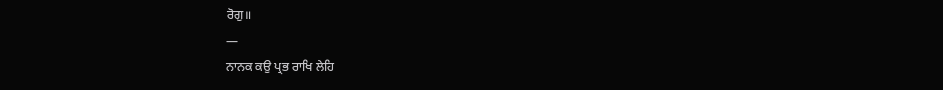ਰੋਗੁ॥
—
ਨਾਨਕ ਕਉ ਪ੍ਰਭ ਰਾਖਿ ਲੇਹਿ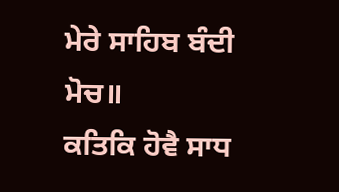ਮੇਰੇ ਸਾਹਿਬ ਬੰਦੀ ਮੋਚ॥
ਕਤਿਕਿ ਹੋਵੈ ਸਾਧ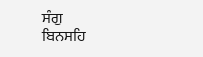ਸੰਗੁ
ਬਿਨਸਹਿ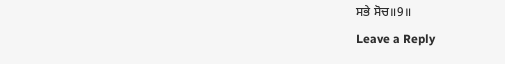ਸਭੇ ਸੋਚ॥9॥
Leave a Reply